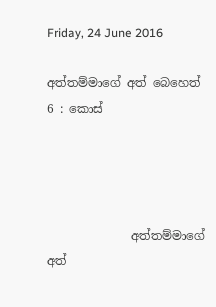Friday, 24 June 2016

අත්තම්මාගේ අත් බෙහෙත් 6 : කොස්




              අත්තම්මාගේ අත්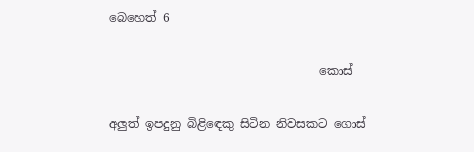බෙහෙත් 6

                                   කොස්

අලුත් ඉපදුනු බිළිඳෙකු සිටින නිවසකට ගොස්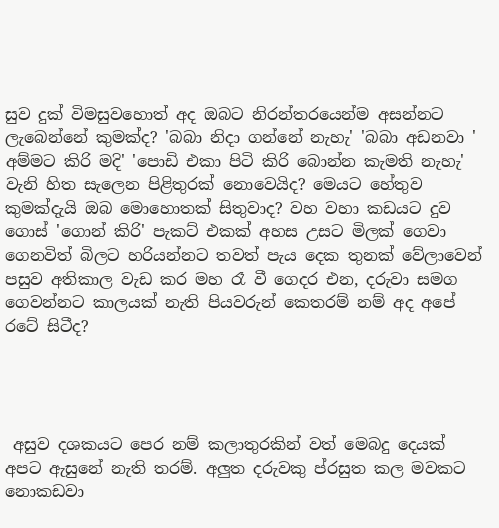සුව දුක් විමසුවහොත් අද ඔබට නිරන්තරයෙන්ම අසන්නට ලැබෙන්නේ කුමක්ද? 'බබා නිදා ගන්නේ නැහැ' 'බබා අඩනවා ' අම්මට කිරි මදි' 'පොඩි එකා පිටි කිරි බොන්න කැමති නැහැ' වැනි හිත සැලෙන පිළිතුරක් නොවෙයිද? මෙයට හේතුව කුමක්දැයි ඔබ මොහොතක් සිතුවාද? වහ වහා කඩයට දුව ගොස් 'ගොන් කිරි' පැකට් එකක් අහස උසට මිලක් ගෙවා ගෙනවිත් බිලට හරියන්නට තවත් පැය දෙක තුනක් වේලාවෙන් පසුව අතිකාල වැඩ කර මහ රෑ වී ගෙදර එන, දරුවා සමග ගෙවන්නට කාලයක් නැති පියවරුන් කෙතරම් නම් අද අපේ රටේ සිටීද?




 අසුව දශකයට පෙර නම් කලාතුරකින් වත් මෙබදු දෙයක් අපට ඇසුනේ නැති තරම්. අලුත දරුවකු ප්රසුත කල මවකට නොකඩවා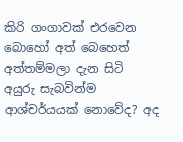කිරි ගංගාවක් එරවෙන බොහෝ අත් බෙහෙත් අත්තම්මලා දැන සිටි අයුරු සැබවින්ම ආශ්චර්යයක් නොවේද? අද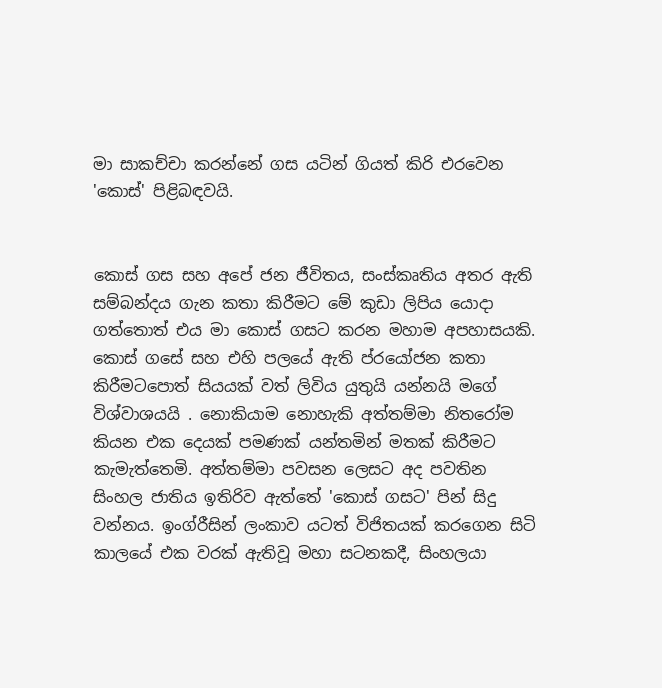මා සාකච්චා කරන්නේ ගස යටින් ගියත් කිරි එරවෙන 'කොස්' පිළිබඳවයි.


කොස් ගස සහ අපේ ජන ජීවිතය, සංස්කෘතිය අතර ඇති සම්බන්දය ගැන කතා කිරීමට මේ කුඩා ලිපිය යොදා ගත්තොත් එය මා කොස් ගසට කරන මහාම අපහාසයකි. කොස් ගසේ සහ එහි පලයේ ඇති ප්රයෝජන කතා කිරීමටපොත් සියයක් වත් ලිවිය යුතුයි යන්නයි මගේ විශ්වාශයයි . නොකියාම නොහැකි අත්තම්මා නිතරෝම කියන එක දෙයක් පමණක් යන්තමින් මතක් කිරීමට කැමැත්තෙමි. අත්තම්මා පවසන ලෙසට අද පවතින සිංහල ජාතිය ඉතිරිව ඇත්තේ 'කොස් ගසට' පින් සිදු වන්නය. ඉංග්රීසින් ලංකාව යටත් විජිතයක් කරගෙන සිටි කාලයේ එක වරක් ඇතිවූ මහා සටනකදී, සිංහලයා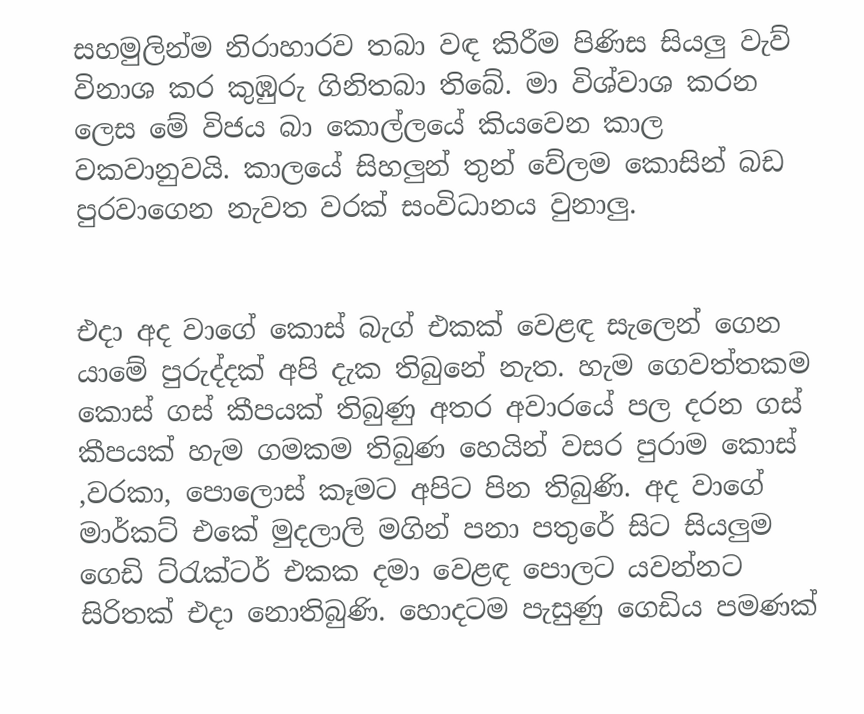සහමුලින්ම නිරාහාරව තබා වඳ කිරීම පිණිස සියලු වැව් විනාශ කර කුඹුරු ගිනිතබා තිබේ. මා විශ්වාශ කරන ලෙස මේ විජය බා කොල්ලයේ කියවෙන කාල වකවානුවයි. කාලයේ සිහලුන් තුන් වේලම කොසින් බඩ පුරවාගෙන නැවත වරක් සංවිධානය වුනාලු.


එදා අද වාගේ කොස් බැග් එකක් වෙළඳ සැලෙන් ගෙන යාමේ පුරුද්දක් අපි දැක තිබුනේ නැත. හැම ගෙවත්තකම කොස් ගස් කීපයක් තිබුණු අතර අවාරයේ පල දරන ගස් කීපයක් හැම ගමකම තිබුණ හෙයින් වසර පුරාම කොස් ,වරකා, පොලොස් කෑමට අපිට පින තිබුණි. අද වාගේ මාර්කට් එකේ මුදලාලි මගින් පනා පතුරේ සිට සියලුම ගෙඩි ට්රැක්ටර් එකක දමා වෙළඳ පොලට යවන්නට සිරිතක් එදා නොතිබුණි. හොදටම පැසුණු ගෙඩිය පමණක්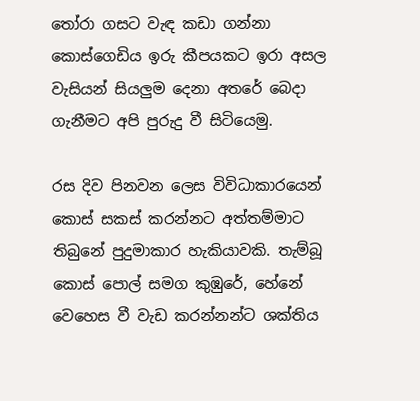තෝරා ගසට වැඳ කඩා ගන්නා කොස්ගෙඩිය ඉරු කීපයකට ඉරා අසල වැසියන් සියලුම දෙනා අතරේ බෙදා ගැනීමට අපි පුරුදු වී සිටියෙමු.

රස දිව පිනවන ලෙස විවිධාකාරයෙන් කොස් සකස් කරන්නට අත්තම්මාට තිබුනේ පුදුමාකාර හැකියාවකි. තැම්බූ කොස් පොල් සමග කුඹුරේ, හේනේ වෙහෙස වී වැඩ කරන්නන්ට ශක්තිය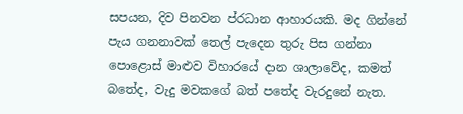සපයන, දිව පිනවන ප්රධාන ආහාරයකි. මද ගින්නේ පැය ගනනාවක් තෙල් පැදෙන තුරු පිස ගන්නා පොළොස් මාළුව විහාරයේ දාන ශාලාවේද, කමත් බතේද, වැදු මවකගේ බත් පතේද වැරදුනේ නැත.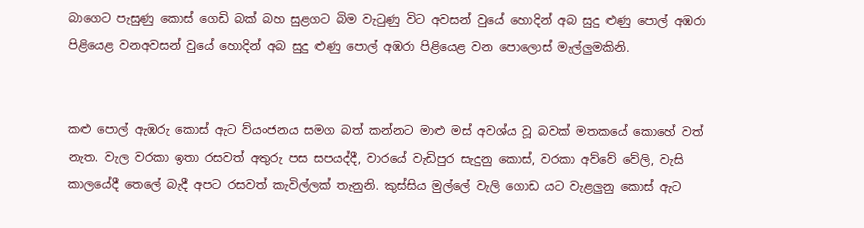බාගෙට පැසුණු කොස් ගෙඩි බක් බහ සුළගට බිම වැටුණු විට අවසන් වුයේ හොදින් අබ සුදු ළුණු පොල් අඹරා පිළියෙළ වනඅවසන් වුයේ හොදින් අබ සුදු ළුණු පොල් අඹරා පිළියෙළ වන පොලොස් මැල්ලුමකිනි.


කළු පොල් ඇඹරු කොස් ඇට ව්යංජනය සමග බත් කන්නට මාළු මස් අවශ්ය වූ බවක් මතකයේ කොහේ වත් නැත. වැල වරකා ඉතා රසවත් අතුරු පස සපයද්දී, වාරයේ වැඩිපුර සැදුනු කොස්, වරකා අව්වේ වේලි, වැසි කාලයේදී තෙලේ බැදී අපට රසවත් කැවිල්ලක් තැනුනි. කුස්සිය මුල්ලේ වැලි ගොඩ යට වැළලුනු කොස් ඇට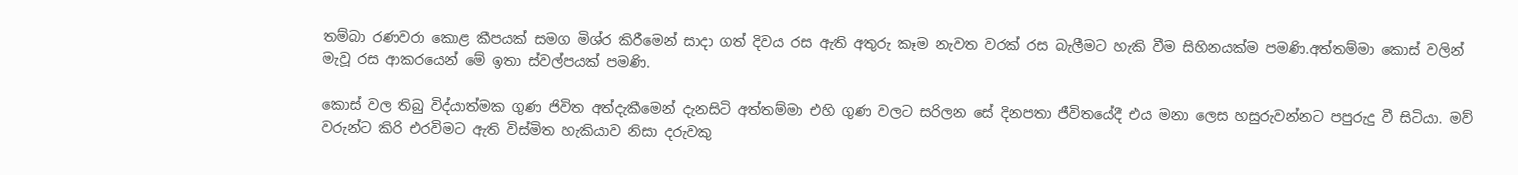තම්බා රණවරා කොළ කීපයක් සමග මිශ්ර කිරීමෙන් සාදා ගත් දිවය රස ඇති අතුරු කෑම නැවත වරක් රස බැලීමට හැකි වීම සිහිනයක්ම පමණි.අත්තම්මා කොස් වලින් මැවූ රස ආකරයෙන් මේ ඉතා ස්වල්පයක් පමණි.

කොස් වල තිබු විද්යාත්මක ගුණ ජිවිත අත්දැකීමෙන් දැනසිටි අත්තම්මා එහි ගුණ වලට සරිලන සේ දිනපතා ජීවිතයේදී එය මනා ලෙස හසුරුවන්නට පපුරුදු වී සිටියා. මව් වරුන්ට කිරි එරවිමට ඇති විස්මිත හැකියාව නිසා දරුවකු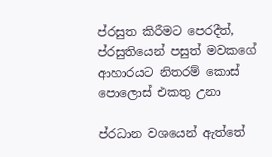ප්රසුත කිරීමට පෙරදීත්, ප්රසුතියෙන් පසුත් මවකගේ ආහාරයට නිතරම් කොස් පොලොස් එකතු උනා

ප්රධාන වශයෙන් ඇත්තේ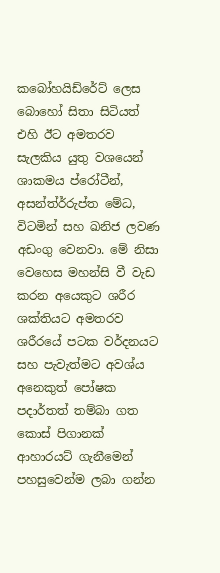කබෝහයිඩ්රේට් ලෙස බොහෝ සිතා සිටියත් එහි ඊට අමතරව සැලකිය යුතු වශයෙන් ශාකමය ප්රෝටීන්, අසන්ත්ර්රුප්ත මේධ, විටමින් සහ ඛනිජ ලවණ අඩංගු වෙනවා. මේ නිසා වෙහෙස මහන්සි වී වැඩ කරන අයෙකුට ශරීර ශක්තියට අමතරව ශරීරයේ පටක වර්දනයට සහ පැවැත්මට අවශ්ය අනෙකුත් පෝෂක පදාර්තත් තම්බා ගත කොස් පිගානක් ආහාරයට් ගැනීමෙන් පහසුවෙන්ම ලබා ගන්න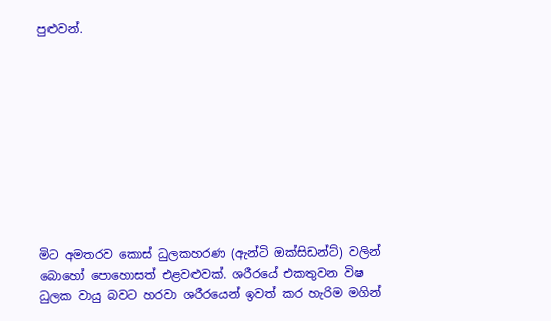පුළුවන්.










මිට අමතරව කොස් ධුලකහරණ (ඇන්ටි ඔක්සිඩන්ට්) වලින් බොහෝ පොහොසත් එළවළුවක්. ශරීරයේ එකතුවන විෂ ධුලක වායු බවට හරවා ශරීරයෙන් ඉවත් කර හැරිම මගින්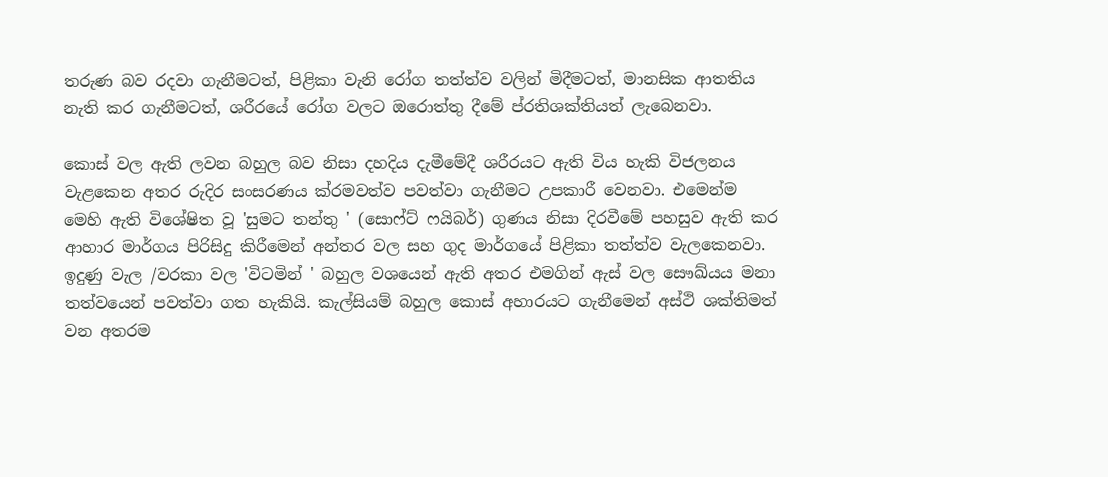තරුණ බව රදවා ගැනීමටත්, පිළිකා වැනි රෝග තත්ත්ව වලින් මිදීමටත්, මානසික ආතතිය නැති කර ගැනීමටත්, ශරීරයේ රෝග වලට ඔරොත්තු දීමේ ප්රතිශක්තියත් ලැබෙනවා.

කොස් වල ඇති ලවන බහුල බව නිසා දහදිය දැමීමේදී ශරීරයට ඇති විය හැකි විජලනය වැළකෙන අතර රුදිර සංසරණය ක්රමවත්ව පවත්වා ගැනීමට උපකාරී වෙනවා. එමෙන්ම මෙහි ඇති විශේෂිත වූ 'සුමට තන්තු ' (සොෆ්ට් ෆයිබර්) ගුණය නිසා දිරවීමේ පහසුව ඇති කර ආහාර මාර්ගය පිරිසිදු කිරීමෙන් අන්තර වල සහ ගුද මාර්ගයේ පිළිකා තත්ත්ව වැලකෙනවා. ඉදුණු වැල /වරකා වල 'විටමින් ' බහුල වශයෙන් ඇති අතර එමගින් ඇස් වල සෞඛ්යය මනා තත්වයෙන් පවත්වා ගත හැකියි. කැල්සියම් බහුල කොස් අහාරයට ගැනීමෙන් අස්ථි ශක්තිමත් වන අතරම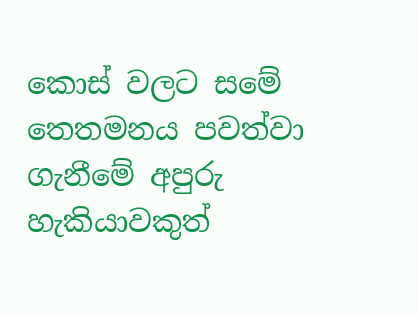කොස් වලට සමේ තෙතමනය පවත්වා ගැනීමේ අපුරු හැකියාවකුත්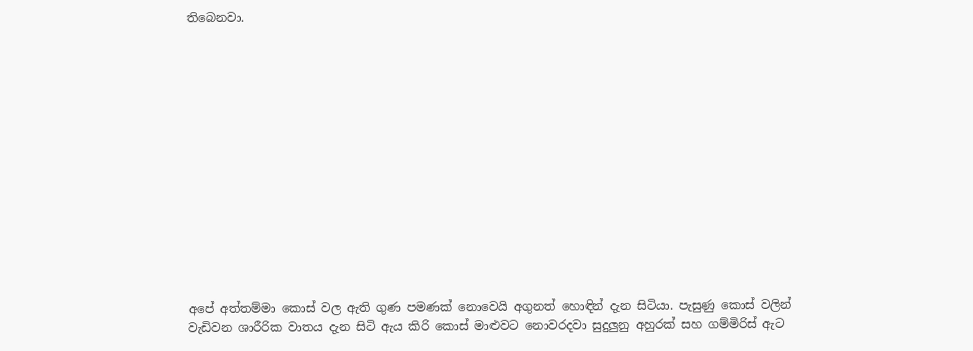තිබෙනවා.














අපේ අත්තම්මා කොස් වල ඇති ගුණ පමණක් නොවෙයි අගුනත් හොඳින් දැන සිටියා. පැසුණු කොස් වලින් වැඩිවන ශාරීරික වාතය දැන සිටි ඇය කිරි කොස් මාළුවට නොවරදවා සුදුලුනු අහුරක් සහ ගම්මිරිස් ඇට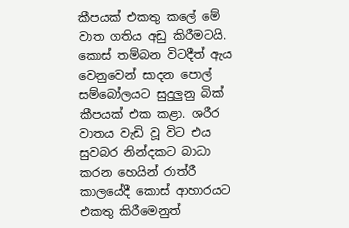කීපයක් එකතු කලේ මේ වාත ගතිය අඩු කිරීමටයි. කොස් තම්බන විටදීත් ඇය වෙනුවෙන් සාදන පොල් සම්බෝලයට සුදුලුනු බික් කීපයක් එක කළා. ශරීර වාතය වැඩි වූ විට එය සුවබර නින්දකට බාධා කරන හෙයින් රාත්රී කාලයේදී කොස් ආහාරයට එකතු කිරීමෙනුත්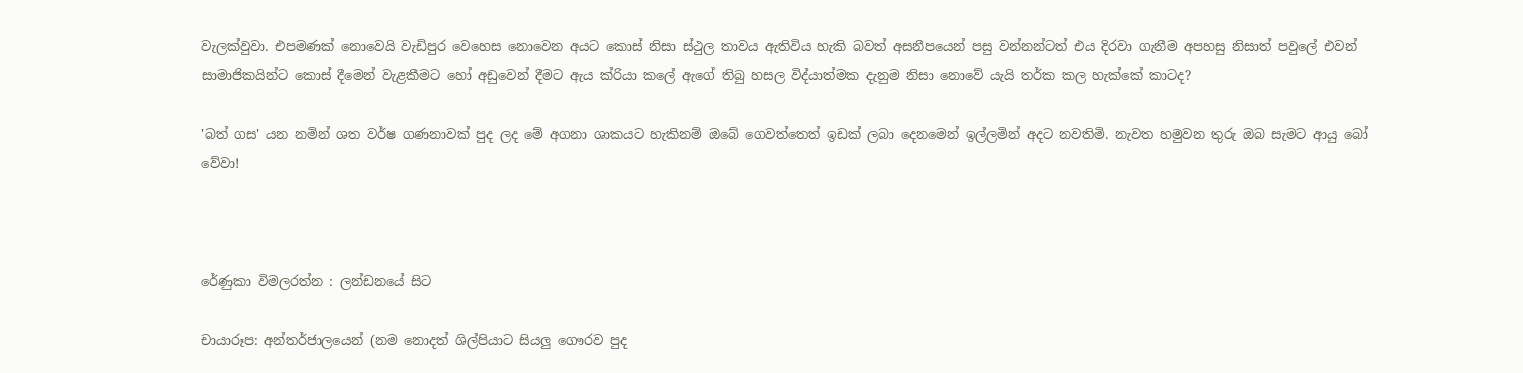වැලක්වුවා. එපමණක් නොවෙයි වැඩිපුර වෙහෙස නොවෙන අයට කොස් නිසා ස්ථුල තාවය ඇතිවිය හැකි බවත් අසනීපයෙන් පසු වන්නන්ටත් එය දිරවා ගැනීම අපහසු නිසාත් පවුලේ එවන් සාමාජිකයින්ට කොස් දීමෙන් වැළකීමට හෝ අඩුවෙන් දීමට ඇය ක්රියා කලේ ඇගේ තිබු හසල විද්යාත්මක දැනුම නිසා නොවේ යැයි තර්ක කල හැක්කේ කාටද?

'බත් ගස' යන නමින් ශත වර්ෂ ගණනාවක් පුද ලද මේ අගනා ශාකයට හැකිනම් ඔබේ ගෙවත්තෙත් ඉඩක් ලබා දෙනමෙන් ඉල්ලමින් අදට නවතිමි. නැවත හමුවන තුරු ඔබ සැමට ආයු බෝ වේවා!



රේණුකා විමලරත්න : ලන්ඩනයේ සිට

චායාරූප: අන්තර්ජාලයෙන් (නම නොදත් ශිල්පියාට සියලු ගෞරව පුද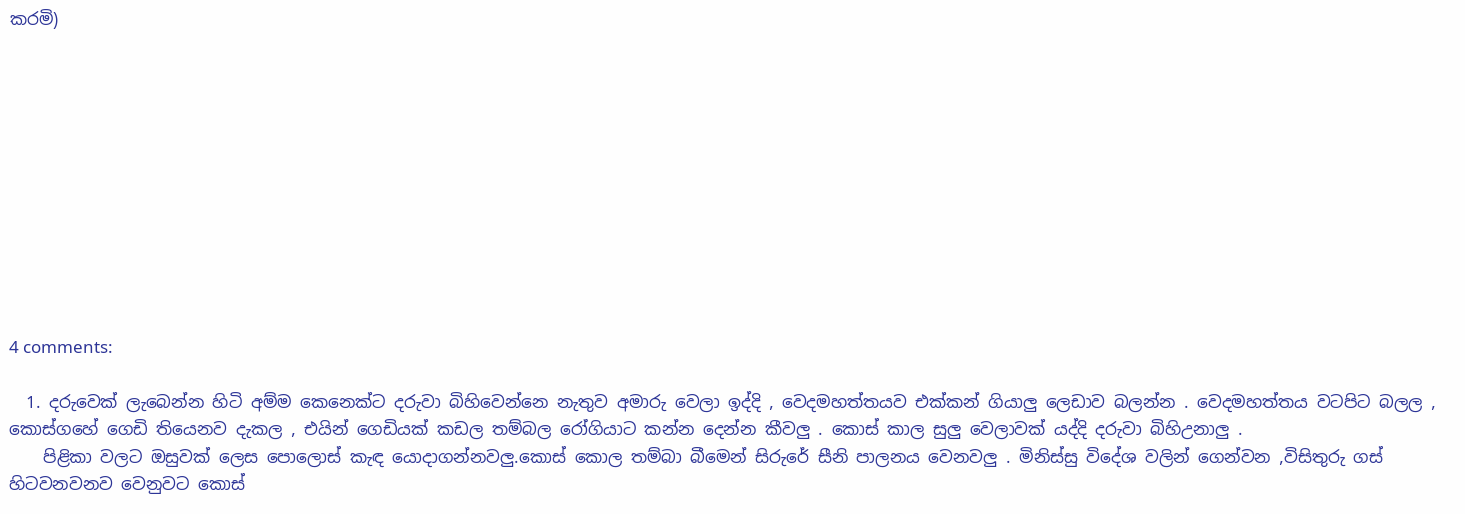කරමි)











4 comments:

  1. දරුවෙක් ලැබෙන්න හිටි අම්ම කෙනෙක්ට දරුවා බිහිවෙන්නෙ නැතුව අමාරු වෙලා ඉද්දි , වෙදමහත්තයව එක්කන් ගියාලු ලෙඩාව බලන්න . වෙදමහත්තය වටපිට බලල , කොස්ගහේ ගෙඩි තියෙනව දැකල , එයින් ගෙඩියක් කඩල තම්බල රෝගියාට කන්න දෙන්න කීවලු . කොස් කාල සුලු වෙලාවක් යද්දි දරුවා බිහිඋනාලු .
    පිළිකා වලට ඔසුවක් ලෙස පොලොස් කැඳ යොදාගන්නවලු.කොස් කොල තම්බා බීමෙන් සිරුරේ සීනි පාලනය වෙනවලු . මිනිස්සු විදේශ වලින් ගෙන්වන ,විසිතුරු ගස් හිටවනවනව වෙනුවට කොස්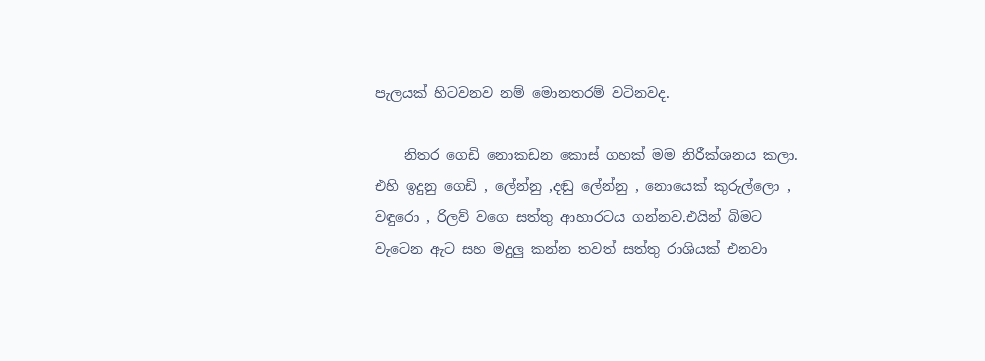පැලයක් හිටවනව නම් මොනතරම් වටිනවද.

    නිතර ගෙඩි නොකඩන කොස් ගහක් මම නිරීක්ශනය කලා. එහි ඉදුනු ගෙඩි , ලේන්නු ,දඬු ලේන්නු , නොයෙක් කුරුල්ලො , වඳුරො , රිලව් වගෙ සත්තු ආහාරටය ගන්නව.එයින් බිමට වැටෙන ඇට සහ මදුලු කන්න තවත් සත්තු රාශියක් එනවා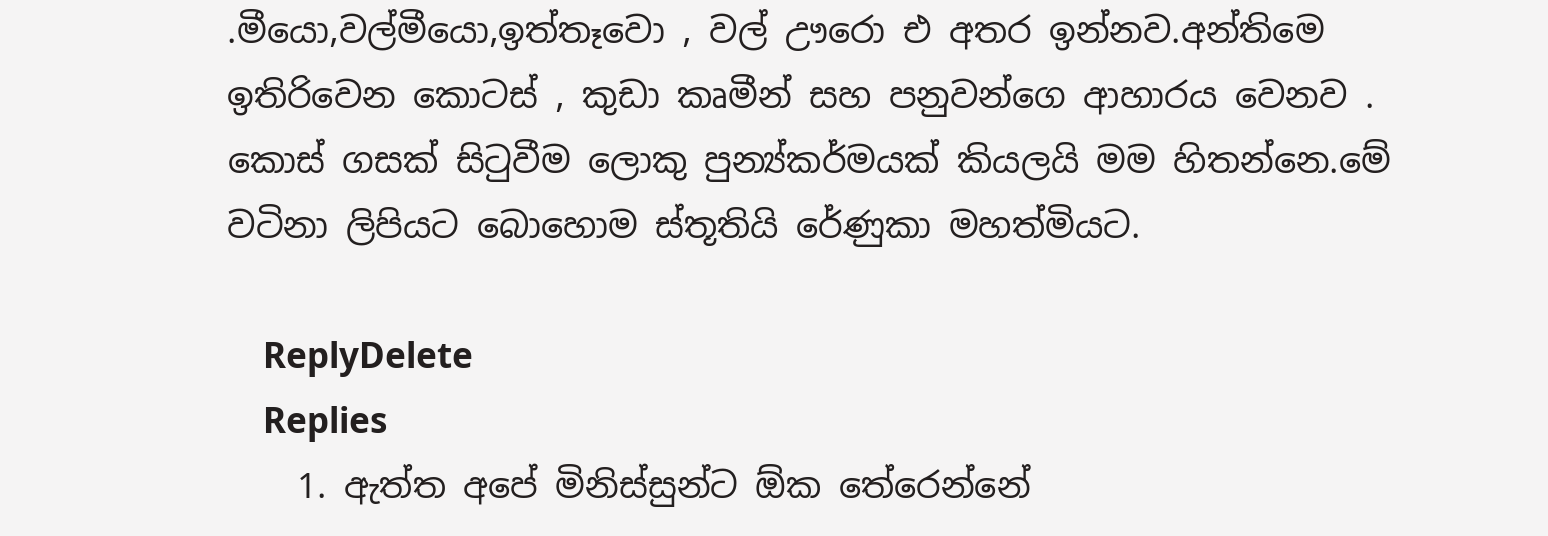.මීයො,වල්මීයො,ඉත්තෑවො , වල් ඌරො එ අතර ඉන්නව.අන්තිමෙ ඉතිරිවෙන කොටස් , කුඩා කෘමීන් සහ පනුවන්ගෙ ආහාරය වෙනව . කොස් ගසක් සිටුවීම ලොකු පුන්‍ය්කර්මයක් කියලයි මම හිතන්නෙ.මේ වටිනා ලිපියට බොහොම ස්තූතියි රේණුකා මහත්මියට.

    ReplyDelete
    Replies
    1. ඇත්ත අපේ මිනිස්සුන්ට ඕක තේරෙන්නේ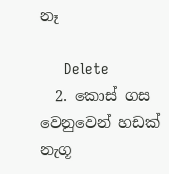නෑ

      Delete
  2. කොස් ගස වෙනුවෙන් හඩක් නැගූ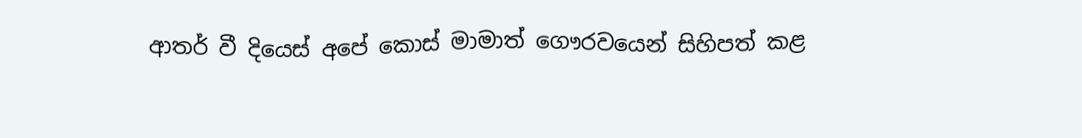ආතර් වී දියෙස් අපේ කොස් මාමාත් ගෞරවයෙන් සිහිපත් කළ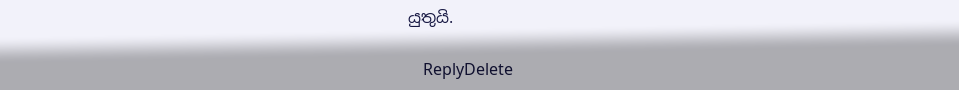යුතුයි.

    ReplyDelete